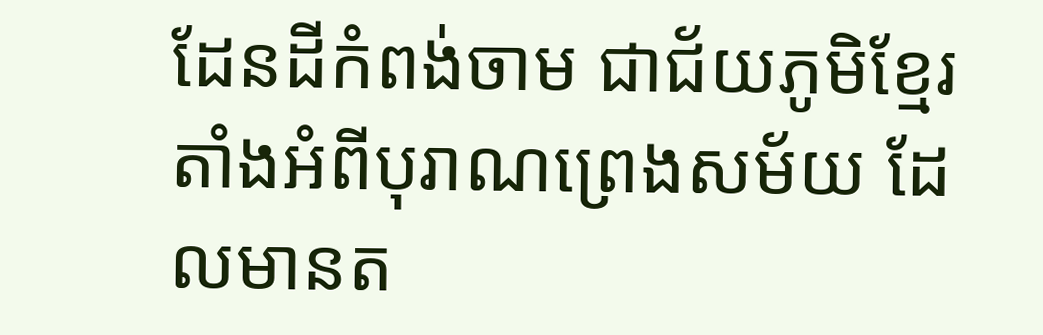ដែនដីកំពង់ចាម ជាជ័យភូមិខ្មែរតាំងអំពីបុរាណព្រេងសម័យ ដែលមានត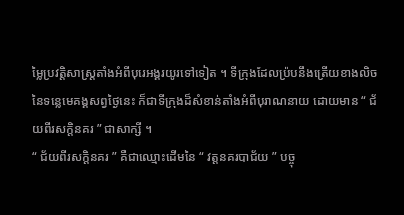ម្លៃប្រវត្តិសាស្រ្តតាំងអំពីបុរេអង្គរយូរទៅទៀត ។ ទីក្រុងដែលប្រ៉បនឹងត្រើយខាងលិចនៃទន្លេមេគង្គសព្វថ្ងៃនេះ ក៏ជាទីក្រុងដ៏សំខាន់តាំងអំពីបុរាណនាយ ដោយមាន “ ជ័យពីរសក្តិនគរ ” ជាសាក្សី ។
“ ជ័យពីរសក្តិនគរ ” គឺជាឈ្មោះដើមនៃ “ វត្តនគរបាជ័យ ” បច្ចុ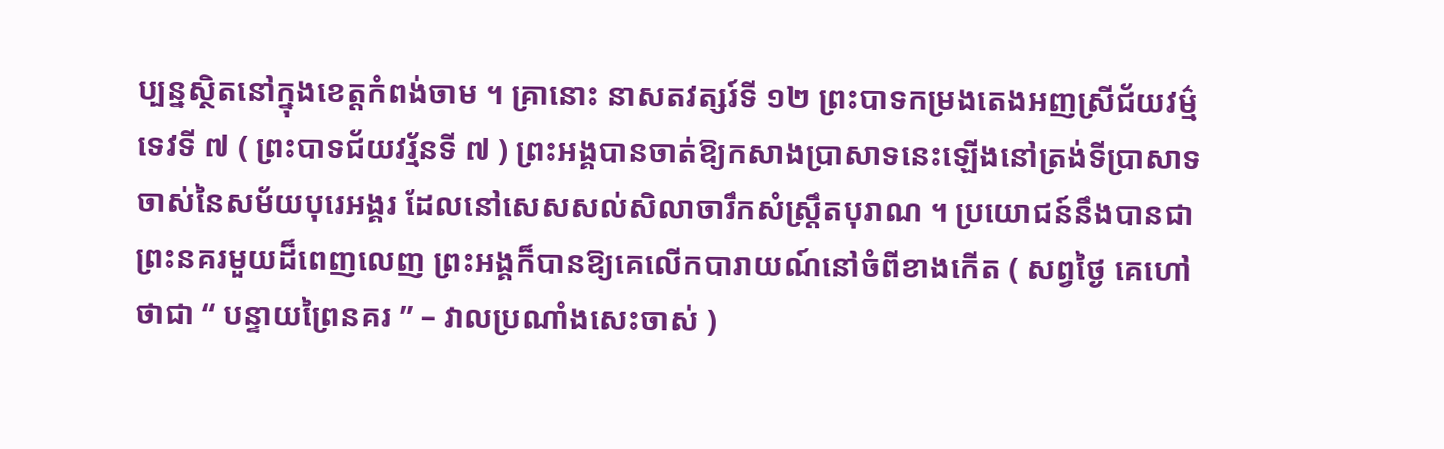ប្បន្នស្ថិតនៅក្នុងខេត្តកំពង់ចាម ។ គ្រានោះ នាសតវត្សរ៍ទី ១២ ព្រះបាទកម្រងតេងអញស្រីជ័យវម៌្មទេវទី ៧ ( ព្រះបាទជ័យវរ្ម័នទី ៧ ) ព្រះអង្គបានចាត់ឱ្យកសាងប្រាសាទនេះឡើងនៅត្រង់ទីប្រាសាទចាស់នៃសម័យបុរេអង្គរ ដែលនៅសេសសល់សិលាចារឹកសំស្រ្តឹតបុរាណ ។ ប្រយោជន៍នឹងបានជាព្រះនគរមួយដ៏ពេញលេញ ព្រះអង្គក៏បានឱ្យគេលើកបារាយណ៍នៅចំពីខាងកើត ( សព្វថ្ងៃ គេហៅថាជា “ បន្ទាយព្រៃនគរ ” – វាលប្រណាំងសេះចាស់ )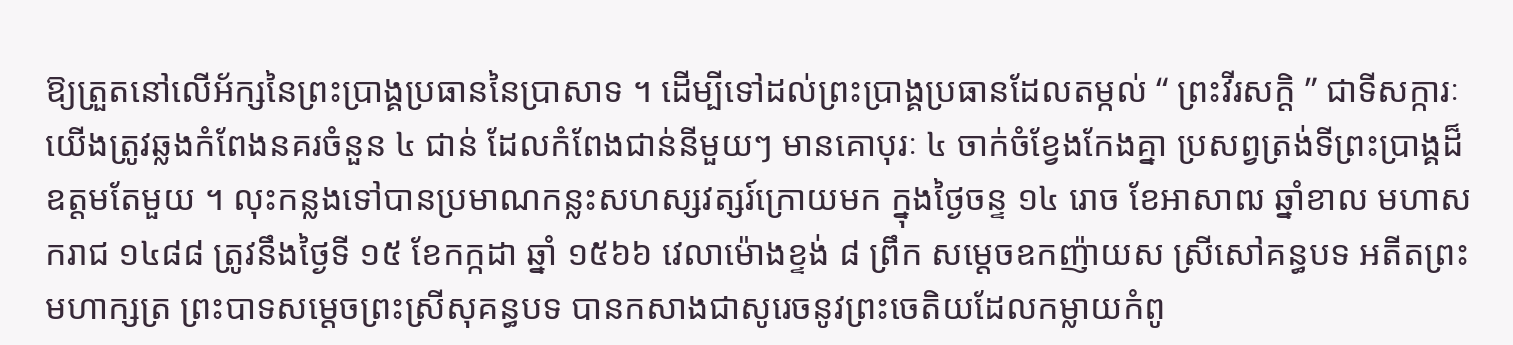ឱ្យត្រួតនៅលើអ័ក្សនៃព្រះប្រាង្គប្រធាននៃប្រាសាទ ។ ដើម្បីទៅដល់ព្រះប្រាង្គប្រធានដែលតម្កល់ “ ព្រះវីរសក្តិ ” ជាទីសក្ការៈ យើងត្រូវឆ្លងកំពែងនគរចំនួន ៤ ជាន់ ដែលកំពែងជាន់នីមួយៗ មានគោបុរៈ ៤ ចាក់ចំខ្វែងកែងគ្នា ប្រសព្វត្រង់ទីព្រះប្រាង្គដ៏ឧត្តមតែមួយ ។ លុះកន្លងទៅបានប្រមាណកន្លះសហស្សវត្សរ៍ក្រោយមក ក្នុងថ្ងៃចន្ទ ១៤ រោច ខែអាសាឍ ឆ្នាំខាល មហាសករាជ ១៤៨៨ ត្រូវនឹងថ្ងៃទី ១៥ ខែកក្កដា ឆ្នាំ ១៥៦៦ វេលាម៉ោងខ្ទង់ ៨ ព្រឹក សម្ដេចឧកញ៉ាយស ស្រីសៅគន្ធបទ អតីតព្រះមហាក្សត្រ ព្រះបាទសម្ដេចព្រះស្រីសុគន្ធបទ បានកសាងជាសូរេចនូវព្រះចេតិយដែលកម្លាយកំពូ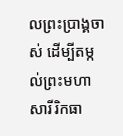លព្រះប្រាង្គចាស់ ដើម្បីតម្កល់ព្រះមហាសារីរិកធា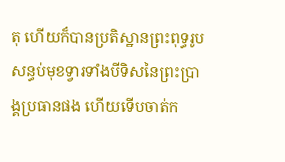តុ ហើយក៏បានប្រតិស្ឋានព្រះពុទ្ធរូបសន្ធប់មុខទ្វារទាំងបីទិសនៃព្រះប្រាង្គប្រធានផង ហើយទើបចាត់ក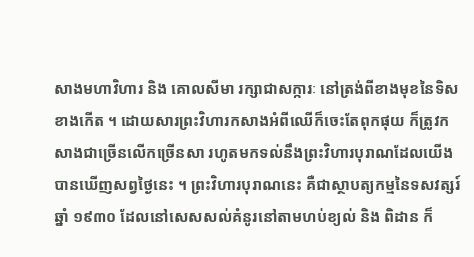សាងមហាវិហារ និង គោលសីមា រក្សាជាសក្ការៈ នៅត្រង់ពីខាងមុខនៃទិសខាងកើត ។ ដោយសារព្រះវិហារកសាងអំពីឈើក៏ចេះតែពុកផុយ ក៏ត្រូវកសាងជាច្រើនលើកច្រើនសា រហូតមកទល់នឹងព្រះវិហារបុរាណដែលយើងបានឃើញសព្វថ្ងៃនេះ ។ ព្រះវិហារបុរាណនេះ គឺជាស្ថាបត្យកម្មនៃទសវត្សរ៍ឆ្នាំ ១៩៣០ ដែលនៅសេសសល់គំនូរនៅតាមហប់ខ្យល់ និង ពិដាន ក៏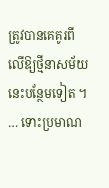ត្រូវបានគេគូរពីលើឱ្យថ្មីនាសម័យនេះបន្ថែមទៀត ។
… ទោះប្រមាណ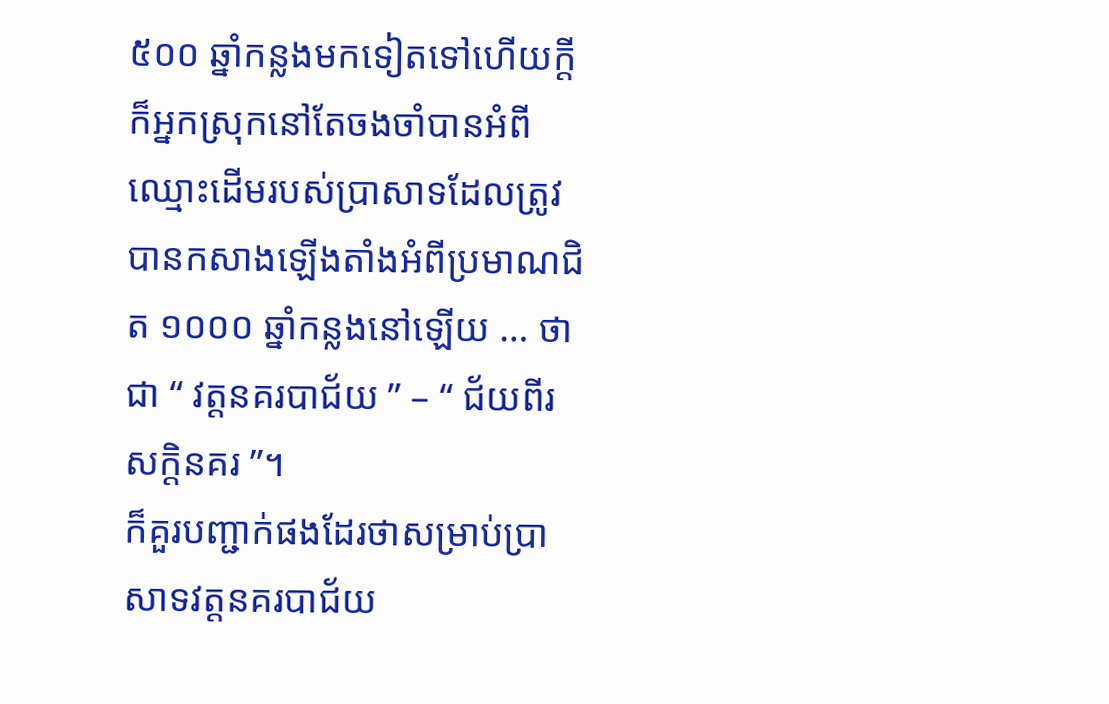៥០០ ឆ្នាំកន្លងមកទៀតទៅហើយក្ដី ក៏អ្នកស្រុកនៅតែចងចាំបានអំពីឈ្មោះដើមរបស់ប្រាសាទដែលត្រូវបានកសាងឡើងតាំងអំពីប្រមាណជិត ១០០០ ឆ្នាំកន្លងនៅឡើយ … ថាជា “ វត្តនគរបាជ័យ ” – “ ជ័យពីរសក្តិនគរ ”។
ក៏គួរបញ្ជាក់ផងដែរថាសម្រាប់ប្រាសាទវត្តនគរបាជ័យ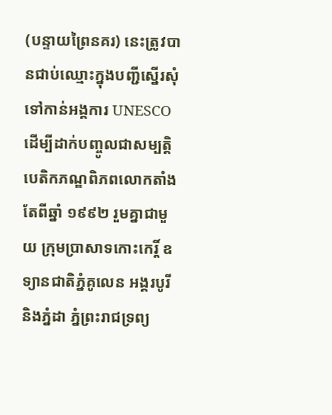(បន្ទាយព្រៃនគរ) នេះត្រូវបានជាប់ឈ្មោះក្នុងបញ្ជីស្នើរសុំទៅកាន់អង្គការ UNESCO ដើម្បីដាក់បញ្ចូលជាសម្បត្តិបេតិកភណ្ឌពិភពលោកតាំងតែពីឆ្នាំ ១៩៩២ រួមគ្នាជាមួយ ក្រុមប្រាសាទកោះកេរ្តិ៍ ឧទ្យានជាតិភ្នំគូលេន អង្គរបូរី និងភ្នំដា ភ្នំព្រះរាជទ្រព្យ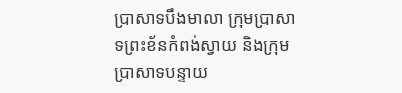ប្រាសាទបឹងមាលា ក្រុមប្រាសាទព្រះខ័នកំពង់ស្វាយ និងក្រុមប្រាសាទបន្ទាយ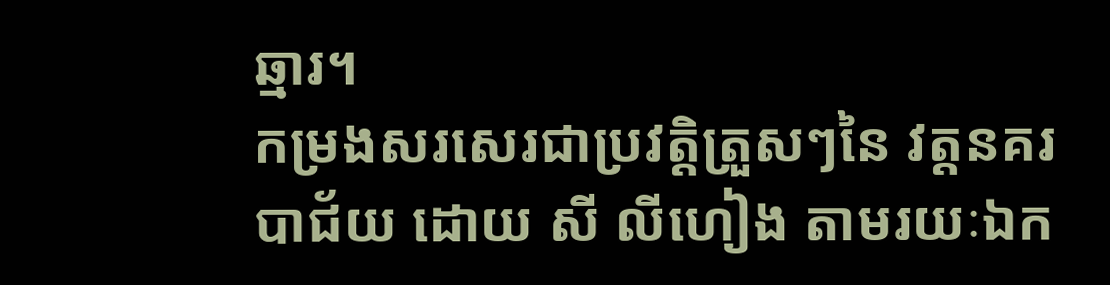ឆ្មារ។
កម្រងសរសេរជាប្រវត្តិត្រួសៗនៃ វត្តនគរបាជ័យ ដោយ សី លីហៀង តាមរយៈឯក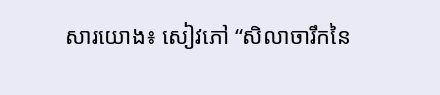សារយោង៖ សៀវភៅ “សិលាចារឹកនៃ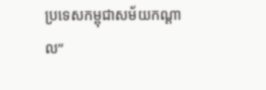ប្រទេសកម្ពុជាសម័យកណ្ដាល”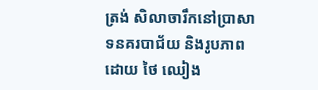ត្រង់ សិលាចារឹកនៅប្រាសាទនគរបាជ័យ និងរូបភាពដោយ ថៃ ឈៀង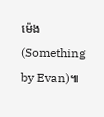ម៉េង (Something by Evan)៕